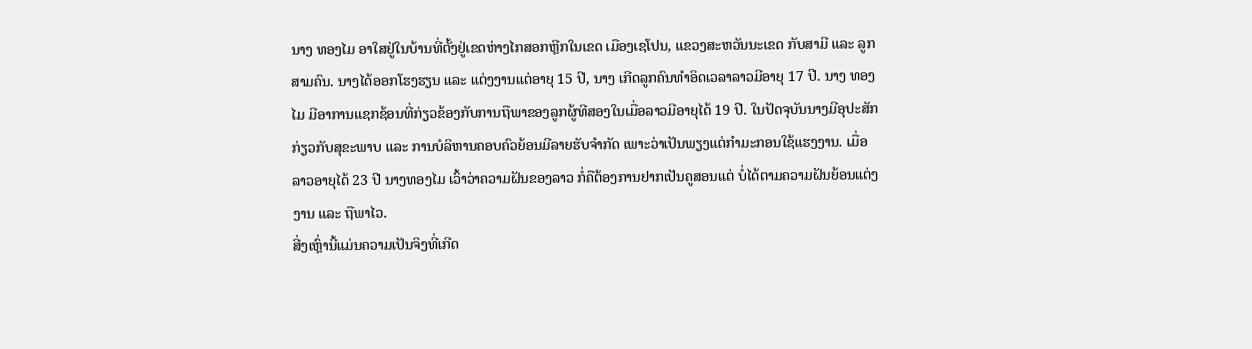ນາງ ທອງໄມ ອາໃສຢູ່ໃນບ້ານທີ່ຕັ້ງຢູ່ເຂດຫ່າງໄກສອກຫຼີກໃນເຂດ ເມືອງເຊໂປນ, ແຂວງສະຫວັນນະເຂດ ກັບສາມີ ແລະ ລູກສາມຄົນ. ນາງໄດ້ອອກໂຮງຮຽນ ແລະ ແຕ່ງງານແຕ່ອາຍຸ 15 ປີ, ນາງ ເກີດລູກຄົນທໍາອິດເວລາລາວມີອາຍຸ 17 ປີ. ນາງ ທອງໄມ ມີອາການແຊກຊ້ອນທີ່ກ່ຽວຂ້ອງກັບການຖືພາຂອງລູກຜູ້ທີສອງໃນເມື່ອລາວມີອາຍຸໄດ້ 19 ປີ. ໃນປັດຈຸບັນນາງມີອຸປະສັກກ່ຽວກັບສຸຂະພາບ ແລະ ການບໍລິຫານຄອບຄົວຍ້ອນມີລາຍຮັບຈໍາກັດ ເພາະວ່າເປັນພຽງແຕ່ກໍາມະກອນໃຊ້ແຮງງານ. ເມື່ອລາວອາຍຸໄດ້ 23 ປີ ນາງທອງໄມ ເວົ້າວ່າຄວາມຝັນຂອງລາວ ກໍ່ຄືຕ້ອງການຢາກເປັນຄູສອນແຕ່ ບໍ່ໄດ້ຕາມຄວາມຝັນຍ້ອນແຕ່ງງານ ແລະ ຖືພາໄວ.
ສີ່ງເຫຼົ່ານີ້ແມ່ນຄວາມເປັນຈິງທີ່ເກີດ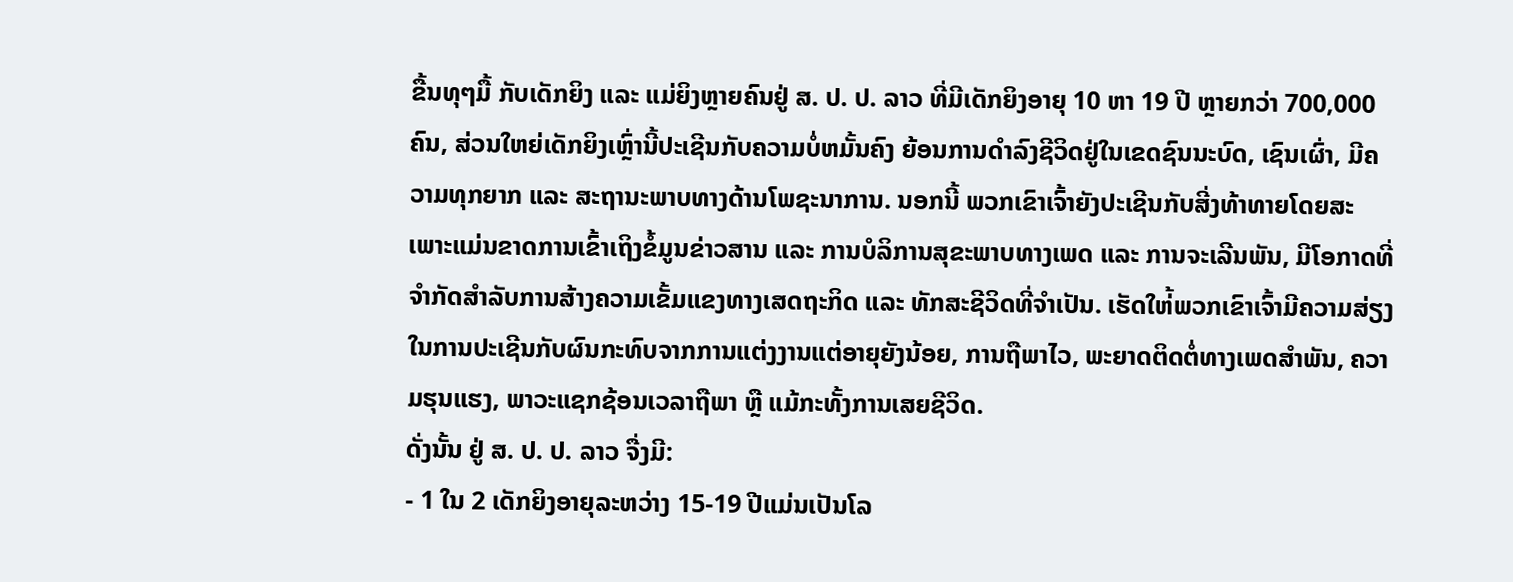ຂື້ນທຸໆມື້ ກັບເດັກຍິງ ແລະ ແມ່ຍິງຫຼາຍຄົນຢູ່ ສ. ປ. ປ. ລາວ ທີ່ມີເດັກຍິງອາຍຸ 10 ຫາ 19 ປີ ຫຼາຍກວ່າ 700,000 ຄົນ, ສ່ວນໃຫຍ່ເດັກຍິງເຫຼົ່ານີ້ປະເຊີນກັບຄວາມບໍ່ຫມັ້ນຄົງ ຍ້ອນການດໍາລົງຊີວິດຢູ່ໃນເຂດຊົນນະບົດ, ເຊົນເຜົ່າ, ມີຄວາມທຸກຍາກ ແລະ ສະຖານະພາບທາງດ້ານໂພຊະນາການ. ນອກນີ້ ພວກເຂົາເຈົ້າຍັງປະເຊີນກັບສີ່ງທ້າທາຍໂດຍສະເພາະແມ່ນຂາດການເຂົ້າເຖິງຂໍ້ມູນຂ່າວສານ ແລະ ການບໍລິການສຸຂະພາບທາງເພດ ແລະ ການຈະເລີນພັນ, ມີໂອກາດທີ່ຈໍາກັດສໍາລັບການສ້າງຄວາມເຂັ້ມແຂງທາງເສດຖະກິດ ແລະ ທັກສະຊີວິດທີ່ຈໍາເປັນ. ເຮັດໃຫ່້ພວກເຂົາເຈົ້າມີຄວາມສ່ຽງໃນການປະເຊີນກັບຜົນກະທົບຈາກການແຕ່ງງານແຕ່ອາຍຸຍັງນ້ອຍ, ການຖືພາໄວ, ພະຍາດຕິດຕໍ່ທາງເພດສໍາພັນ, ຄວາມຮຸນແຮງ, ພາວະແຊກຊ້ອນເວລາຖືພາ ຫຼື ແມ້ກະທັ້ງການເສຍຊີວິດ.
ດັ່ງນັ້ນ ຢູ່ ສ. ປ. ປ. ລາວ ຈື່ງມີ:
- 1 ໃນ 2 ເດັກຍິງອາຍຸລະຫວ່າງ 15-19 ປີແມ່ນເປັນໂລ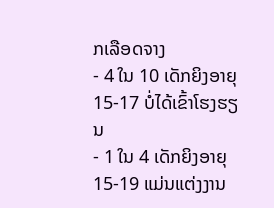ກເລືອດຈາງ
- 4 ໃນ 10 ເດັກຍິງອາຍຸ 15-17 ບໍ່ໄດ້ເຂົ້າໂຮງຮຽນ
- 1 ໃນ 4 ເດັກຍິງອາຍຸ 15-19 ແມ່ນແຕ່ງງານ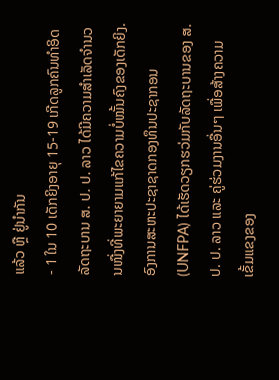ແລ້ວ ຫຼື ຢູ່ນໍາກັນ
- 1 ໃນ 10 ເດັກຍິງອາຍຸ 15-19 ເກີດລູກຄົນທໍາອິດ
ລັດຖະບານ ສ. ປ. ປ. ລາວ ໄດ້ມີຄວາມສໍາເລັດຈໍານວນໜື່ງທີ່ພະຍາຍາມແກ້ໄຂຄວາມບໍ່ໝັ້ນຄົງຂອງເດັກຍິງ. ອົງການສະຫະປະຊາຊາດກອງທຶນປະຊາກອນ (UNFPA) ໄດ້ເຮັດວຽກຮວ່ມກັບລັດຖະບານຂອງ ສ. ປ. ປ. ລາວ ແລະ ຄູ່ຮ່ວມງານອື່ນໆ ເພື່ອສ້າງຄວາມເຂັ້ມແຂງຂອງ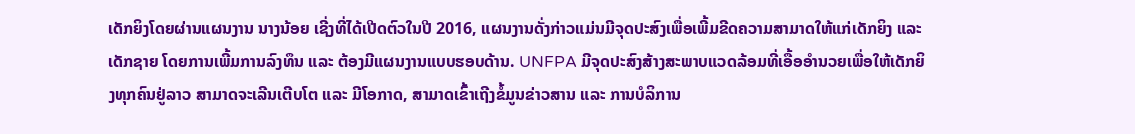ເດັກຍິງໂດຍຜ່ານແຜນງານ ນາງນ້ອຍ ເຊີ່ງທີ່ໄດ້ເປີດຕົວໃນປີ 2016, ແຜນງານດັ່ງກ່າວແມ່ນມີຈຸດປະສົງເພື່ອເພີ້ມຂີດຄວາມສາມາດໃຫ້ແກ່ເດັກຍິງ ແລະ ເດັກຊາຍ ໂດຍການເພີ້ມການລົງທຶນ ແລະ ຕ້ອງມີແຜນງານແບບຮອບດ້ານ. UNFPA ມີຈຸດປະສົງສ້າງສະພາບແວດລ້ອມທີ່ເອື້ອອໍານວຍເພື່ອໃຫ້ເດັກຍິງທຸກຄົນຢູ່ລາວ ສາມາດຈະເລີນເຕີບໂຕ ແລະ ມີໂອກາດ, ສາມາດເຂົ້າເຖີງຂໍ້ມູນຂ່າວສານ ແລະ ການບໍລິການ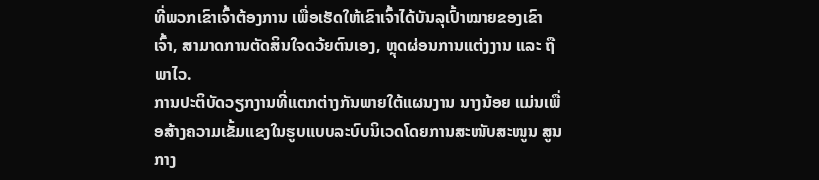ທີ່ພວກເຂົາເຈົ້າຕ້ອງການ ເພື່ອເຮັດໃຫ້ເຂົາເຈົ້າໄດ້ບັນລຸເປົ້າໝາຍຂອງເຂົາເຈົ້າ, ສາມາດການຕັດສິນໃຈດວ້ຍຕົນເອງ, ຫຼຸດຜ່ອນການແຕ່ງງານ ແລະ ຖືພາໄວ.
ການປະຕິບັດວຽກງານທີ່ແຕກຕ່າງກັນພາຍໃຕ້ແຜນງານ ນາງນ້ອຍ ແມ່ນເພື່ອສ້າງຄວາມເຂັ້ມແຂງໃນຮູບແບບລະບົບນິເວດໂດຍການສະໜັບສະໜູນ ສູນກາງ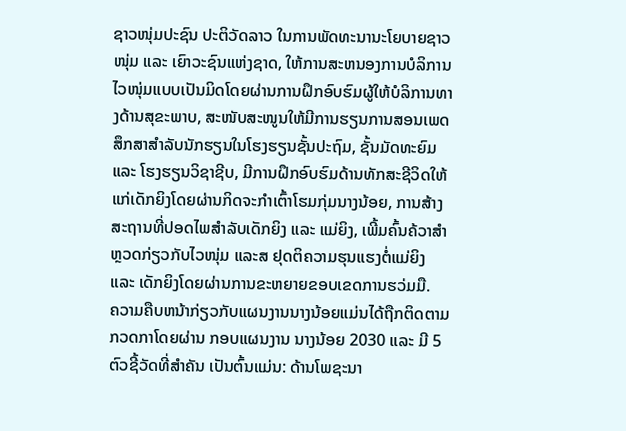ຊາວໜຸ່ມປະຊົນ ປະຕິວັດລາວ ໃນການພັດທະນານະໂຍບາຍຊາວໜຸ່ມ ແລະ ເຍົາວະຊົນແຫ່ງຊາດ, ໃຫ້ການສະຫນອງການບໍລິການໄວໜຸ່ມແບບເປັນມິດໂດຍຜ່ານການຝຶກອົບຮົມຜູ້ໃຫ້ບໍລິການທາງດ້ານສຸຂະພາບ, ສະໜັບສະໜູນໃຫ້ມີການຮຽນການສອນເພດສຶກສາສໍາລັບນັກຮຽນໃນໂຮງຮຽນຊັ້ນປະຖົມ, ຊັ້ນມັດທະຍົມ ແລະ ໂຮງຮຽນວິຊາຊີບ, ມີການຝຶກອົບຮົມດ້ານທັກສະຊີວິດໃຫ້ແກ່ເດັກຍິງໂດຍຜ່ານກິດຈະກໍາເຕົ້າໂຮມກຸ່ມນາງນ້ອຍ, ການສ້າງສະຖານທີ່ປອດໄພສໍາລັບເດັກຍິງ ແລະ ແມ່ຍິງ, ເພີ້ມຄົ້ນຄ້ວາສໍາຫຼວດກ່ຽວກັບໄວໜຸ່ມ ແລະສ ຢຸດຕິຄວາມຮຸນແຮງຕໍ່ແມ່ຍິງ ແລະ ເດັກຍິງໂດຍຜ່ານການຂະຫຍາຍຂອບເຂດການຮວ່ມມື.
ຄວາມຄືບຫນ້າກ່ຽວກັບແຜນງານນາງນ້ອຍແມ່ນໄດ້ຖືກຕິດຕາມກວດກາໂດຍຜ່ານ ກອບແຜນງານ ນາງນ້ອຍ 2030 ແລະ ມີ 5 ຕົວຊີ້ວັດທີ່ສໍາຄັນ ເປັນຕົ້ນແມ່ນ: ດ້ານໂພຊະນາ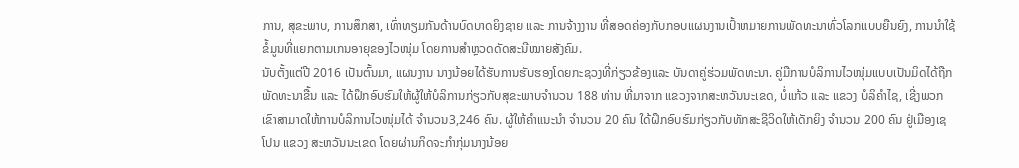ການ, ສຸຂະພາບ, ການສຶກສາ, ເທົ່າທຽມກັນດ້ານບົດບາດຍິງຊາຍ ແລະ ການຈ້າງງານ ທີ່ສອດຄ່ອງກັບກອບແຜນງານເປົ້າຫມາຍການພັດທະນາທົ່ວໂລກແບບຍືນຍົງ, ການນໍາໃຊ້ຂໍ້ມູນທີ່ແຍກຕາມເກນອາຍຸຂອງໄວໜຸ່ມ ໂດຍການສໍາຫຼວດດັດສະນີໝາຍສັງຄົມ.
ນັບຕັ້ງແຕ່ປີ 2016 ເປັນຕົ້ນມາ, ແຜນງານ ນາງນ້ອຍໄດ້ຮັບການຮັບຮອງໂດຍກະຊວງທີ່ກ່ຽວຂ້ອງແລະ ບັນດາຄູ່ຮ່ວມພັດທະນາ. ຄູ່ມືການບໍລິການໄວໜຸ່ມແບບເປັນມິດໄດ້ຖືກພັດທະນາຂື້ນ ແລະ ໄດ້ຝຶກອົບຮົມໃຫ້ຜູ້ໃຫ້ບໍລິການກ່ຽວກັບສຸຂະພາບຈໍານວນ 188 ທ່ານ ທີ່ມາຈາກ ແຂວງຈາກສະຫວັນນະເຂດ, ບໍ່ແກ້ວ ແລະ ແຂວງ ບໍລິຄໍາໄຊ, ເຊີ່ງພວກເຂົາສາມາດໃຫ້ການບໍລິການໄວໜຸ່ມໄດ້ ຈໍານວນ3,246 ຄົນ. ຜູ້ໃຫ້ຄໍາແນະນໍາ ຈໍານວນ 20 ຄົນ ໃດ້ຝຶກອົບຮົມກ່ຽວກັບທັກສະຊີວິດໃຫ້ເດັກຍິງ ຈໍານວນ 200 ຄົນ ຢູ່ເມືອງເຊໂປນ ແຂວງ ສະຫວັນນະເຂດ ໂດຍຜ່ານກິດຈະກໍາກຸ່ມນາງນ້ອຍ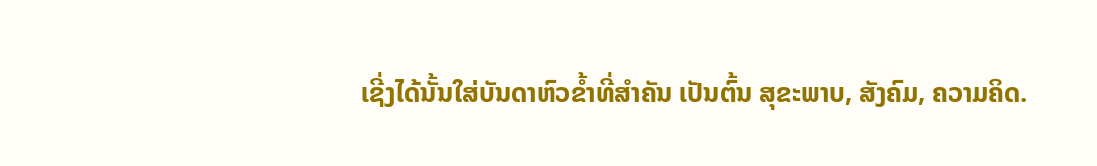ເຊີ່ງໄດ້ນັ້ນໃສ່ບັນດາຫົວຂໍ້າທີ່ສໍາຄັນ ເປັນຕົ້ນ ສຸຂະພາບ, ສັງຄົມ, ຄວາມຄິດ.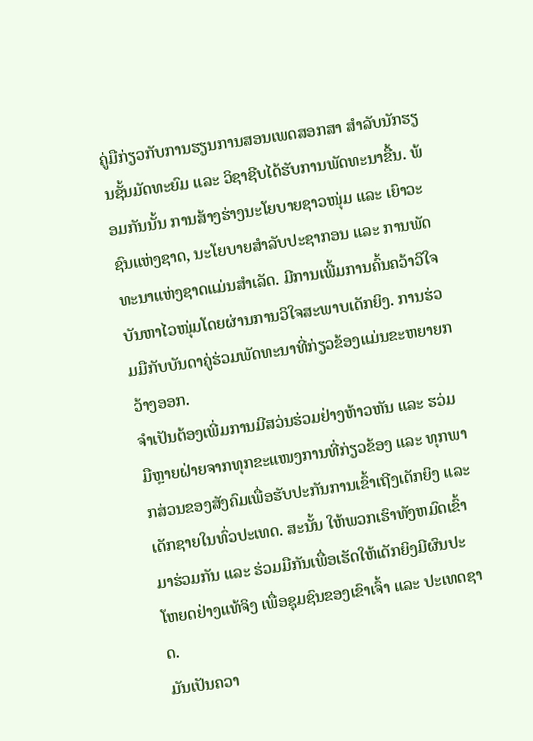ຄູ່ມືກ່ຽວກັບການຮຽນການສອນເພດສອກສາ ສໍາລັບນັກຮຽນຊັ້ນມັດທະຍົມ ແລະ ວິຊາຊີບໄດ້ຮັບການພັດທະນາຂື້ນ. ພ້ອມກັນນັ້ນ ການສ້າງຮ່າງນະໂຍບາຍຊາວໜຸ່ມ ແລະ ເຍົາວະຊົນແຫ່ງຊາດ, ນະໂຍບາຍສໍາລັບປະຊາກອນ ແລະ ການພັດທະນາແຫ່ງຊາດແມ່ນສໍາເລັດ. ມີການເພີ້ມການຄົ້ນຄວ້າວິໃຈບັນຫາໄວໜຸ່ມໂດຍຜ່ານການວິໃຈສະພາບເດັກຍິງ. ການຮ່ວມມືກັບບັນດາຄູ່ຮ່ວມພັດທະນາທີ່ກ່ຽວຂ້ອງແມ່ນຂະຫຍາຍກວ້າງອອກ.
ຈໍາເປັນຕ້ອງເພີ່ມການມີສວ່ນຮ່ວມຢ່າງຫ້າວຫັນ ແລະ ຮວ່ມມືຫຼາຍຝ່າຍຈາກທຸກຂະແໜງການທີ່ກ່ຽວຂ້ອງ ແລະ ທຸກພາກສ່ວນຂອງສັງຄົມເພື່ອຮັບປະກັນການເຂົ້າເຖີງເດັກຍິງ ແລະ ເດັກຊາຍໃນທົ່ວປະເທດ. ສະນັ້ນ ໃຫ້ພວກເຮົາທັງຫມົດເຂົ້າມາຮ່ວມກັນ ແລະ ຮ່ວມມືກັນເພື່ອເຮັດໃຫ້ເດັກຍິງມີຜົນປະໂຫຍດຢ່າງແທ້ຈິງ ເພື່ອຊຸມຊົນຂອງເຂົາເຈົ້າ ແລະ ປະເທດຊາດ.
ມັນເປັນຄວາ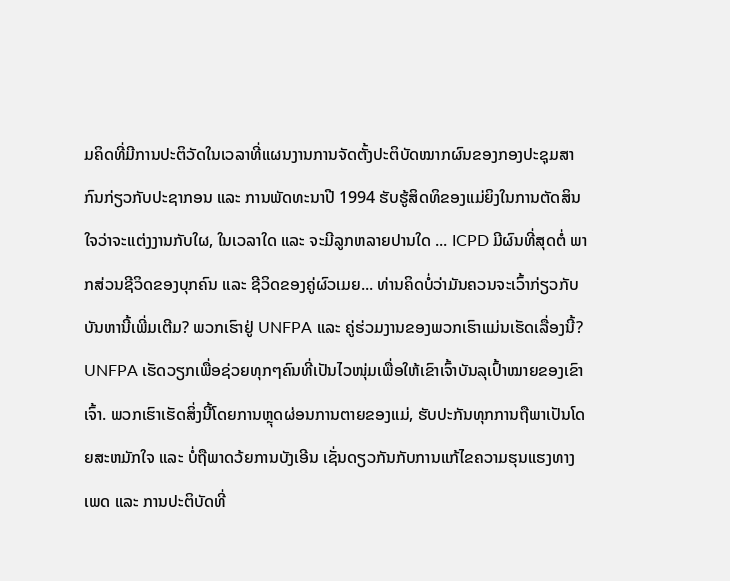ມຄິດທີ່ມີການປະຕິວັດໃນເວລາທີ່ແຜນງານການຈັດຕັ້ງປະຕິບັດໝາກຜົນຂອງກອງປະຊຸມສາກົນກ່ຽວກັບປະຊາກອນ ແລະ ການພັດທະນາປີ 1994 ຮັບຮູ້ສິດທິຂອງແມ່ຍິງໃນການຕັດສິນໃຈວ່າຈະແຕ່ງງານກັບໃຜ, ໃນເວລາໃດ ແລະ ຈະມີລູກຫລາຍປານໃດ ... ICPD ມີຜົນທີ່ສຸດຕໍ່ ພາກສ່ວນຊີວິດຂອງບຸກຄົນ ແລະ ຊີວິດຂອງຄູ່ຜົວເມຍ... ທ່ານຄິດບໍ່ວ່າມັນຄວນຈະເວົ້າກ່ຽວກັບບັນຫານີ້ເພີ່ມເຕີມ? ພວກເຮົາຢູ່ UNFPA ແລະ ຄູ່ຮ່ວມງານຂອງພວກເຮົາແມ່ນເຮັດເລື່ອງນີ້?
UNFPA ເຮັດວຽກເພື່ອຊ່ວຍທຸກໆຄົນທີ່ເປັນໄວໜຸ່ມເພື່ອໃຫ້ເຂົາເຈົ້າບັນລຸເປົ້າໝາຍຂອງເຂົາເຈົ້າ. ພວກເຮົາເຮັດສິ່ງນີ້ໂດຍການຫຼຸດຜ່ອນການຕາຍຂອງແມ່, ຮັບປະກັນທຸກການຖືພາເປັນໂດຍສະຫມັກໃຈ ແລະ ບໍ່ຖືພາດວ້ຍການບັງເອີນ ເຊັ່ນດຽວກັນກັບການແກ້ໄຂຄວາມຮຸນແຮງທາງເພດ ແລະ ການປະຕິບັດທີ່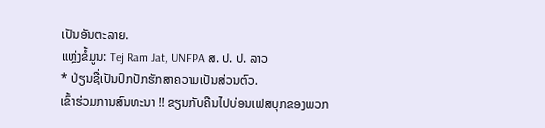ເປັນອັນຕະລາຍ.
ແຫຼ່ງຂໍ້ມູນ: Tej Ram Jat, UNFPA ສ. ປ. ປ. ລາວ
* ປ່ຽນຊື່ເປັນປົກປັກຮັກສາຄວາມເປັນສ່ວນຕົວ.
ເຂົ້າຮ່ວມການສົນທະນາ !! ຂຽນກັບຄືນໄປບ່ອນເຟສບຸກຂອງພວກ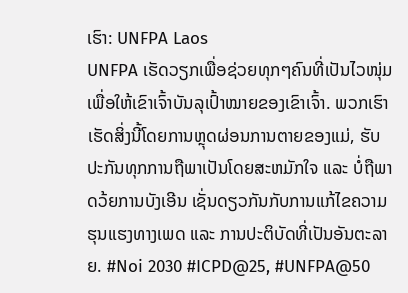ເຮົາ: UNFPA Laos
UNFPA ເຮັດວຽກເພື່ອຊ່ວຍທຸກໆຄົນທີ່ເປັນໄວໜຸ່ມເພື່ອໃຫ້ເຂົາເຈົ້າບັນລຸເປົ້າໝາຍຂອງເຂົາເຈົ້າ. ພວກເຮົາເຮັດສິ່ງນີ້ໂດຍການຫຼຸດຜ່ອນການຕາຍຂອງແມ່, ຮັບປະກັນທຸກການຖືພາເປັນໂດຍສະຫມັກໃຈ ແລະ ບໍ່ຖືພາດວ້ຍການບັງເອີນ ເຊັ່ນດຽວກັນກັບການແກ້ໄຂຄວາມຮຸນແຮງທາງເພດ ແລະ ການປະຕິບັດທີ່ເປັນອັນຕະລາຍ. #Noi 2030 #ICPD@25, #UNFPA@50